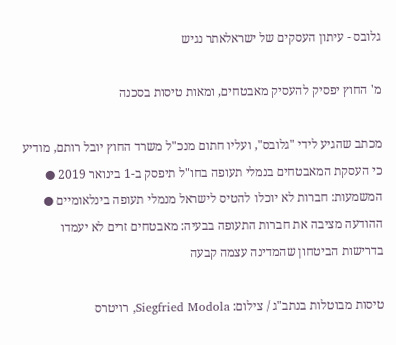גלובס - עיתון העסקים של ישראלאתר נגיש

מ' החוץ יפסיק להעסיק מאבטחים, ומאות טיסות בסכנה

מכתב שהגיע לידי "גלובס", ועליו חתום מנכ"ל משרד החוץ יובל רותם, מודיע כי העסקת המאבטחים בנמלי תעופה בחו"ל תיפסק ב-1 בינואר 2019 ● המשמעות: חברות לא יוכלו להטיס לישראל מנמלי תעופה בינלאומיים ● ההודעה מציבה את חברות התעופה בבעיה: מאבטחים זרים לא יעמדו בדרישות הביטחון שהמדינה עצמה קבעה

טיסות מבוטלות בנתב"ג / צילום: Siegfried Modola, רויטרס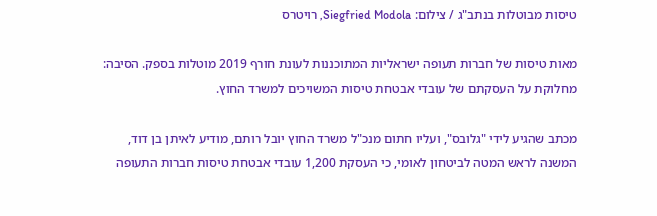טיסות מבוטלות בנתב"ג / צילום: Siegfried Modola, רויטרס

מאות טיסות של חברות תעופה ישראליות המתוכננות לעונת חורף 2019 מוטלות בספק. הסיבה: מחלוקת על העסקתם של עובדי אבטחת טיסות המשויכים למשרד החוץ.

מכתב שהגיע לידי "גלובס", ועליו חתום מנכ"ל משרד החוץ יובל רותם, מודיע לאיתן בן דוד, המשנה לראש המטה לביטחון לאומי, כי העסקת 1,200 עובדי אבטחת טיסות חברות התעופה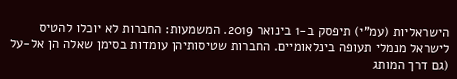הישראליות (עמ"י) תיפסק ב-1 בינואר 2019. המשמעות: החברות לא יוכלו להטיס לישראל מנמלי תעופה בינלאומיים. החברות שטיסותיהן עומדות בסימן שאלה הן אל-על (גם דרך המותג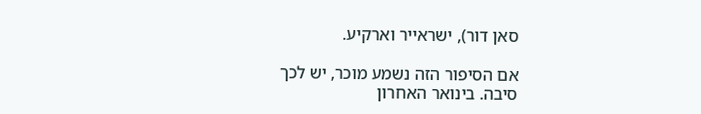סאן דור), ישראייר וארקיע.

אם הסיפור הזה נשמע מוכר, יש לכך סיבה. בינואר האחרון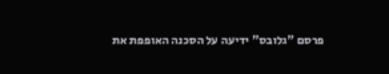פרסם "גלובס" ידיעה על הסכנה האופפת את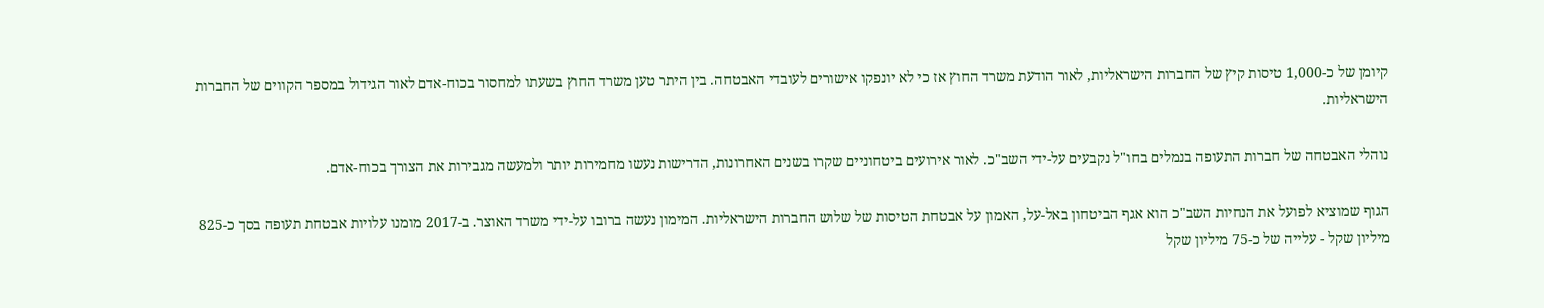קיומן של כ-1,000 טיסות קיץ של החברות הישראליות, לאור הודעת משרד החוץ אז כי לא יונפקו אישורים לעובדי האבטחה. בין היתר טען משרד החוץ בשעתו למחסור בכוח-אדם לאור הגידול במספר הקווים של החברות הישראליות.

נוהלי האבטחה של חברות התעופה בנמלים בחו"ל נקבעים על-ידי השב"כ. לאור אירועים ביטחוניים שקרו בשנים האחרונות, הדרישות נעשו מחמירות יותר ולמעשה מגבירות את הצורך בכוח-אדם.

הגוף שמוציא לפועל את הנחיות השב"כ הוא אגף הביטחון באל-על, האמון על אבטחת הטיסות של שלוש החברות הישראליות. המימון נעשה ברובו על-ידי משרד האוצר. ב-2017 מומנו עלויות אבטחת תעופה בסך כ-825 מיליון שקל - עלייה של כ-75 מיליון שקל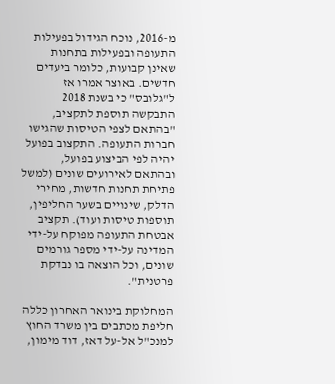מ-2016, נוכח הגידול בפעילות התעופה ובפעילות בתחנות שאינן קבועות, כלומר ביעדים חדשים. באוצר אמרו אז ל"גלובס" כי בשנת 2018 התבקשה תוספת לתקציב, "בהתאם לצפי הטיסות שהגישו חברות התעופה. התקצוב בפועל יהיה לפי הביצוע בפועל, ובהתאם לאירועים שונים (למשל פתיחת תחנות חדשות, מחירי הדלק, שינויים בשער החליפין, תוספות טיסות ועוד). תקציב אבטחת התעופה מפוקח על-ידי המדינה על-ידי מספר גורמים שונים, וכל הוצאה בו נבדקת פרטנית".

המחלוקת בינואר האחרון כללה חליפת מכתבים בין משרד החוץ למנכ"ל אל-על דאז, דוד מימון,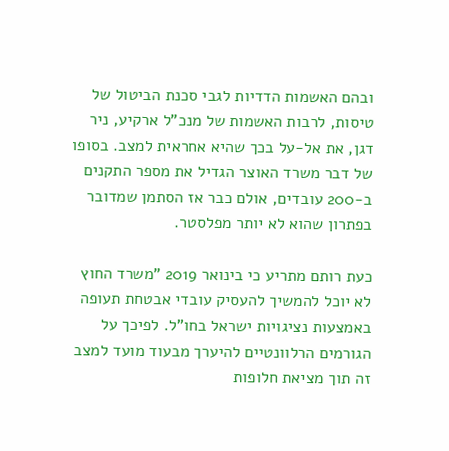ובהם האשמות הדדיות לגבי סכנת הביטול של טיסות, לרבות האשמות של מנכ"ל ארקיע, ניר דגן, את אל-על בכך שהיא אחראית למצב. בסופו של דבר משרד האוצר הגדיל את מספר התקנים ב-200 עובדים, אולם כבר אז הסתמן שמדובר בפתרון שהוא לא יותר מפלסטר.

כעת רותם מתריע כי בינואר 2019 "משרד החוץ לא יוכל להמשיך להעסיק עובדי אבטחת תעופה באמצעות נציגויות ישראל בחו"ל. לפיכך על הגורמים הרלוונטיים להיערך מבעוד מועד למצב זה תוך מציאת חלופות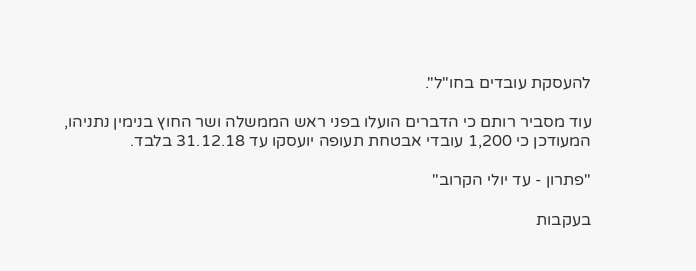להעסקת עובדים בחו"ל".

עוד מסביר רותם כי הדברים הועלו בפני ראש הממשלה ושר החוץ בנימין נתניהו, המעודכן כי 1,200 עובדי אבטחת תעופה יועסקו עד 31.12.18 בלבד.

"פתרון - עד יולי הקרוב"

בעקבות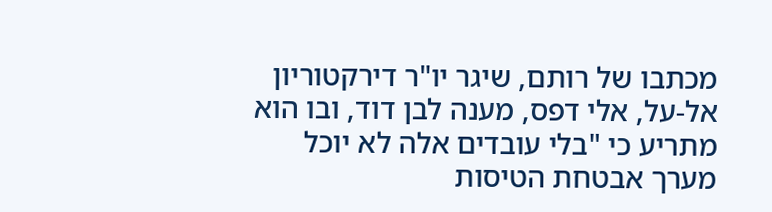מכתבו של רותם, שיגר יו"ר דירקטוריון אל-על, אלי דפס, מענה לבן דוד, ובו הוא מתריע כי "בלי עובדים אלה לא יוכל מערך אבטחת הטיסות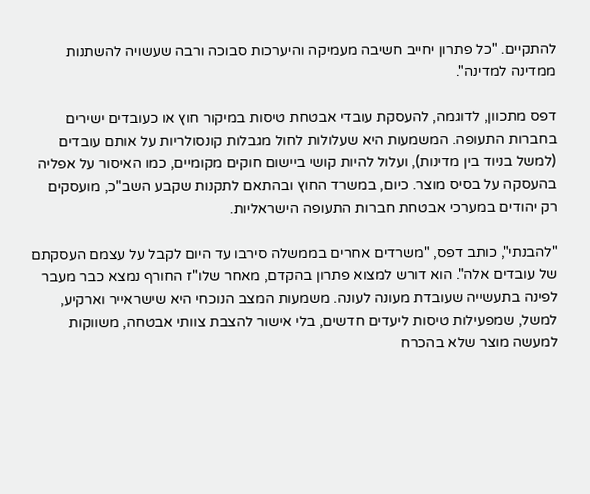להתקיים. "כל פתרון יחייב חשיבה מעמיקה והיערכות סבוכה ורבה שעשויה להשתנות ממדינה למדינה".

דפס מתכוון, לדוגמה, להעסקת עובדי אבטחת טיסות במיקור חוץ או כעובדים ישירים בחברות התעופה. המשמעות היא שעלולות לחול מגבלות קונסולריות על אותם עובדים (למשל בניוד בין מדינות), ועלול להיות קושי ביישום חוקים מקומיים, כמו האיסור על אפליה בהעסקה על בסיס מוצר. כיום, במשרד החוץ ובהתאם לתקנות שקבע השב"כ, מועסקים רק יהודים במערכי אבטחת חברות התעופה הישראליות.

"להבנתי", כותב דפס, "משרדים אחרים בממשלה סירבו עד היום לקבל על עצמם העסקתם של עובדים אלה". הוא דורש למצוא פתרון בהקדם, מאחר שלו"ז החורף נמצא כבר מעבר לפינה בתעשייה שעובדת מעונה לעונה. משמעות המצב הנוכחי היא שישראייר וארקיע, למשל, שמפעילות טיסות ליעדים חדשים, בלי אישור להצבת צוותי אבטחה, משווקות למעשה מוצר שלא בהכרח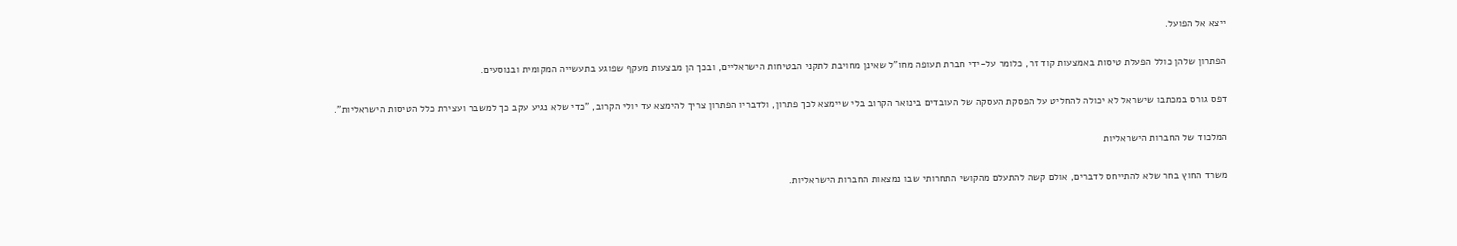ייצא אל הפועל.

הפתרון שלהן כולל הפעלת טיסות באמצעות קוד זר, כלומר על-ידי חברת תעופה מחו"ל שאינן מחויבת לתקני הבטיחות הישראליים, ובכך הן מבצעות מעקף שפוגע בתעשייה המקומית ובנוסעים.

דפס גורס במכתבו שישראל לא יכולה להחליט על הפסקת העסקה של העובדים בינואר הקרוב בלי שיימצא לכך פתרון, ולדבריו הפתרון צריך להימצא עד יולי הקרוב, "כדי שלא נגיע עקב כך למשבר ועצירת כלל הטיסות הישראליות".

המלכוד של החברות הישראליות

משרד החוץ בחר שלא להתייחס לדברים, אולם קשה להתעלם מהקושי התחרותי שבו נמצאות החברות הישראליות.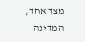מצד אחד, המדינה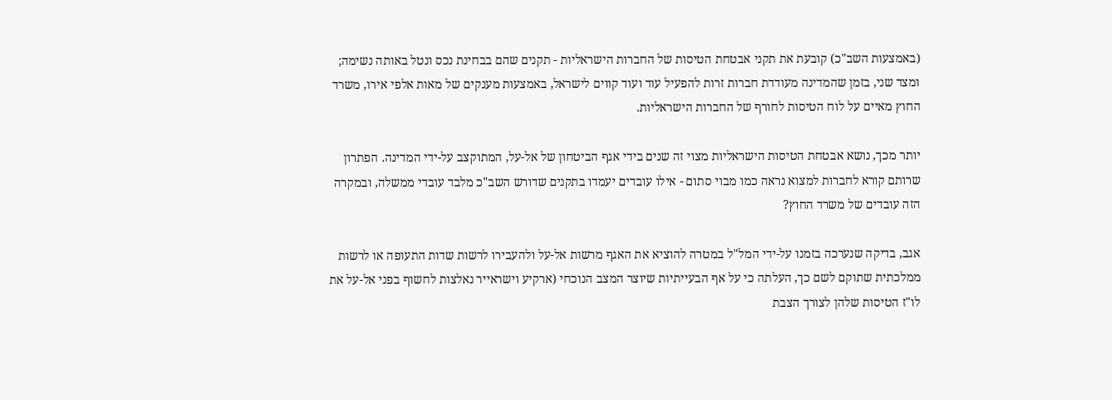(באמצעות השב"כ) קובעת את תקני אבטחת הטיסות של החברות הישראליות - תקנים שהם בבחינת נכס ונטל באותה נשימה; ומצד שני, בזמן שהמדינה מעודדת חברות זרות להפעיל עוד ועוד קווים לישראל, באמצעות מענקים של מאות אלפי אירו, משרד החוץ מאיים על לוח הטיסות לחורף של החברות הישראליות.

יותר מכך, נושא אבטחת הטיסות הישראליות מצוי זה שנים בידי אגף הביטחון של אל-על, המתוקצב על-ידי המדינה. הפתרון שרותם קורא לחברות למצוא נראה כמו מבוי סתום - אילו עובדים יעמדו בתקנים שדורש השב"כ מלבד עובדי ממשלה, ובמקרה הזה עובדים של משרד החוץ?

אגב, בדיקה שנערכה בזמנו על-ידי המל"ל במטרה להוציא את האגף מרשות אל-על ולהעבירו לרשות שדות התעופה או לרשות ממלכתית שתוקם לשם כך, העלתה כי על אף הבעייתיות שיוצר המצב הנוכחי (ארקיע וישראייר נאלצות לחשוף בפני אל-על את לו"ז הטיסות שלהן לצורך הצבת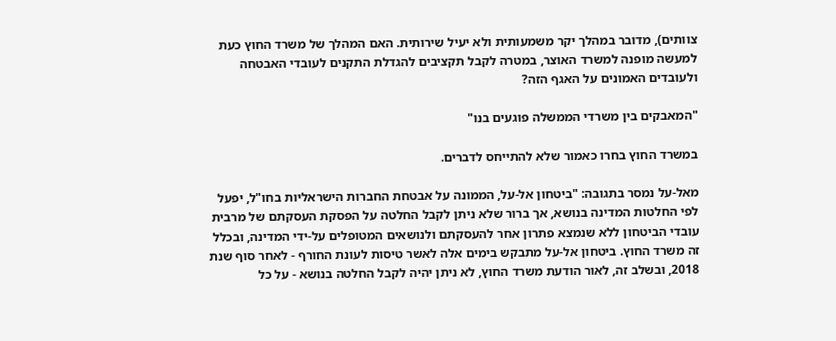צוותים), מדובר במהלך יקר משמעותית ולא יעיל שירותית. האם המהלך של משרד החוץ כעת למעשה מופנה למשרד האוצר, במטרה לקבל תקציבים להגדלת התקנים לעובדי האבטחה ולעובדים האמונים על האגף הזה?

"המאבקים בין משרדי הממשלה פוגעים בנו"

במשרד החוץ בחרו כאמור שלא להתייחס לדברים.

מאל-על נמסר בתגובה: "ביטחון אל-על, הממונה על אבטחת החברות הישראליות בחו"ל, יפעל לפי החלטות המדינה בנושא, אך ברור שלא ניתן לקבל החלטה על הפסקת העסקתם של מרבית עובדי הביטחון ללא שנמצא פתרון אחר להעסקתם ולנושאים המטופלים על-ידי המדינה, ובכלל זה משרד החוץ. ביטחון אל-על מתבקש בימים אלה לאשר טיסות לעונת החורף - לאחר סוף שנת 2018, ובשלב זה, לאור הודעת משרד החוץ, לא ניתן יהיה לקבל החלטה בנושא - על כל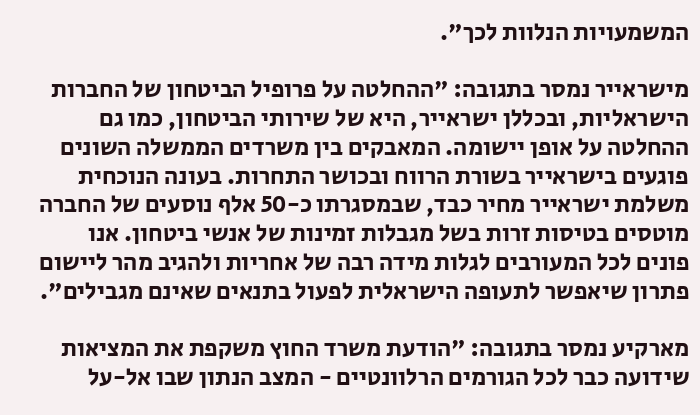המשמעויות הנלוות לכך".

מישראייר נמסר בתגובה: "ההחלטה על פרופיל הביטחון של החברות הישראליות, ובכללן ישראייר, היא של שירותי הביטחון, כמו גם ההחלטה על אופן יישומה. המאבקים בין משרדים הממשלה השונים פוגעים בישראייר בשורת הרווח ובכושר התחרות. בעונה הנוכחית משלמת ישראייר מחיר כבד, שבמסגרתו כ-50 אלף נוסעים של החברה מוטסים בטיסות זרות בשל מגבלות זמינות של אנשי ביטחון. אנו פונים לכל המעורבים לגלות מידה רבה של אחריות ולהגיב מהר ליישום פתרון שיאפשר לתעופה הישראלית לפעול בתנאים שאינם מגבילים".

מארקיע נמסר בתגובה: "הודעת משרד החוץ משקפת את המציאות שידועה כבר לכל הגורמים הרלוונטיים - המצב הנתון שבו אל-על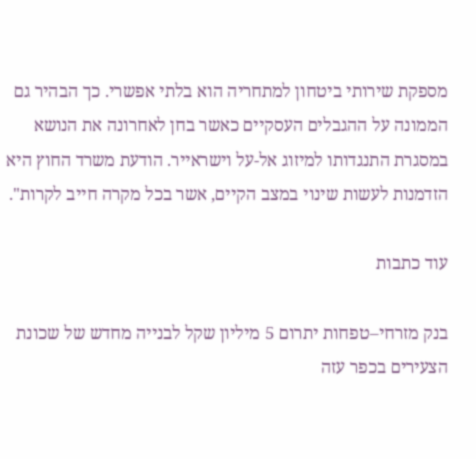מספקת שירותי ביטחון למתחריה הוא בלתי אפשרי. כך הבהיר גם הממונה על ההגבלים העסקיים כאשר בחן לאחרונה את הנושא במסגרת התנגדותו למיזוג אל-על וישראייר. הודעת משרד החוץ היא הזדמנות לעשות שינוי במצב הקיים, אשר בכל מקרה חייב לקרות".

עוד כתבות

בנק מזרחי–טפחות יתרום 5 מיליון שקל לבנייה מחדש של שכונת הצעירים בכפר עזה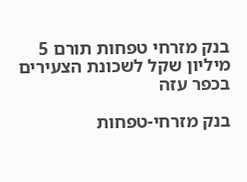בנק מזרחי טפחות תורם 5 מיליון שקל לשכונת הצעירים בכפר עזה

בנק מזרחי-טפחות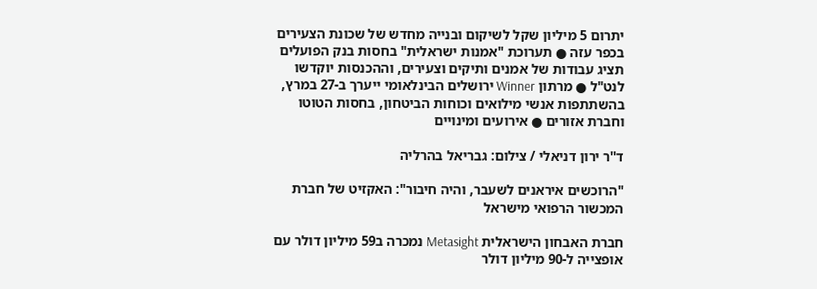יתרום 5 מיליון שקל לשיקום ובנייה מחדש של שכונת הצעירים בכפר עזה ● תערוכת "אמנות ישראלית" בחסות בנק הפועלים תציג עבודות של אמנים ותיקים וצעירים, וההכנסות יוקדשו לנט"ל ● מרתון Winner ירושלים הבינלאומי ייערך ב-27 במרץ, בהשתתפות אנשי מילואים וכוחות הביטחון, בחסות הטוטו וחברת אזורים ● אירועים ומינויים

ד''ר ירון דניאלי / צילום: גבריאל בהרליה

"הרוכשים איראנים לשעבר, והיה חיבור": האקזיט של חברת המכשור הרפואי מישראל

חברת האבחון הישראלית Metasight נמכרה ב59 מיליון דולר עם אופצייה ל-90 מיליון דולר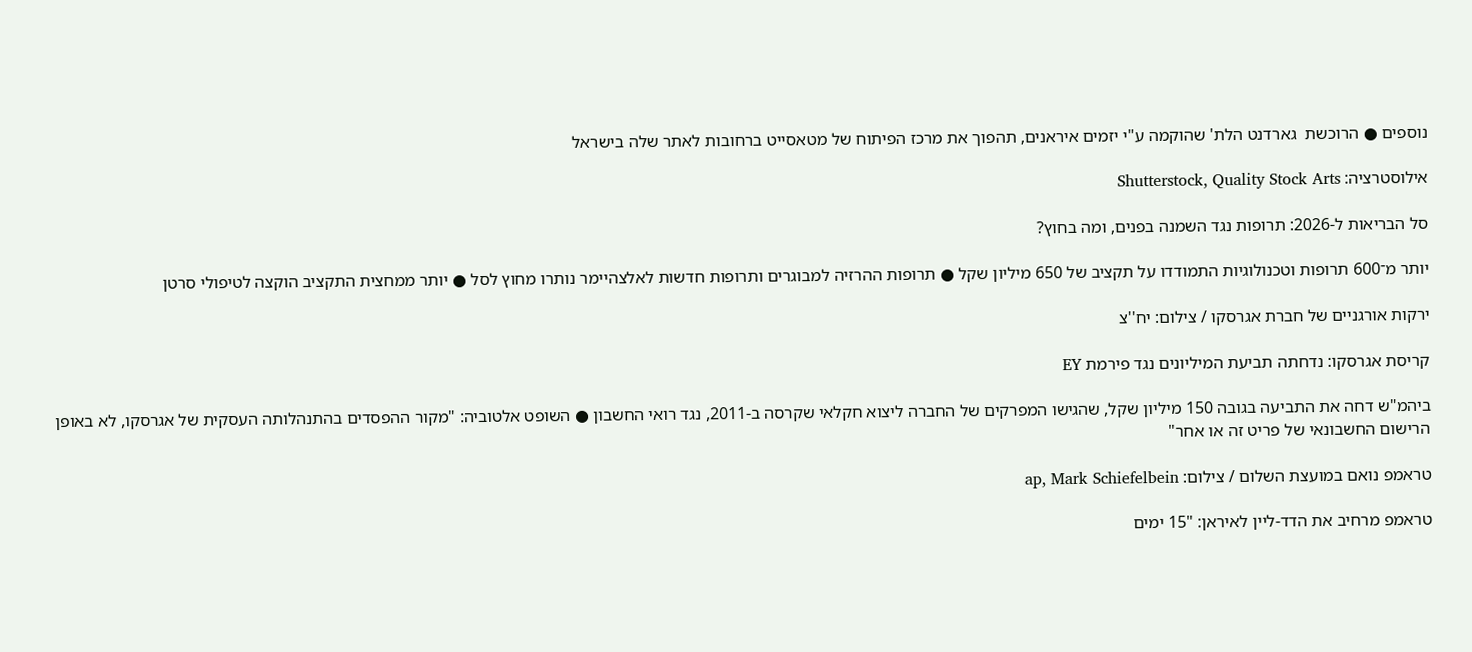נוספים ● הרוכשת  גארדנט הלת' שהוקמה ע"י יזמים איראנים, תהפוך את מרכז הפיתוח של מטאסייט ברחובות לאתר שלה בישראל

אילוסטרציה: Shutterstock, Quality Stock Arts

סל הבריאות ל-2026: תרופות נגד השמנה בפנים, ומה בחוץ?

יותר מ־600 תרופות וטכנולוגיות התמודדו על תקציב של 650 מיליון שקל ● תרופות ההרזיה למבוגרים ותרופות חדשות לאלצהיימר נותרו מחוץ לסל ● יותר ממחצית התקציב הוקצה לטיפולי סרטן

ירקות אורגניים של חברת אגרסקו / צילום: יח''צ

קריסת אגרסקו: נדחתה תביעת המיליונים נגד פירמת EY

ביהמ"ש דחה את התביעה בגובה 150 מיליון שקל, שהגישו המפרקים של החברה ליצוא חקלאי שקרסה ב-2011, נגד רואי החשבון ● השופט אלטוביה: "מקור ההפסדים בהתנהלותה העסקית של אגרסקו, לא באופן הרישום החשבונאי של פריט זה או אחר"

טראמפ נואם במועצת השלום / צילום: ap, Mark Schiefelbein

טראמפ מרחיב את הדד-ליין לאיראן: "15 ימים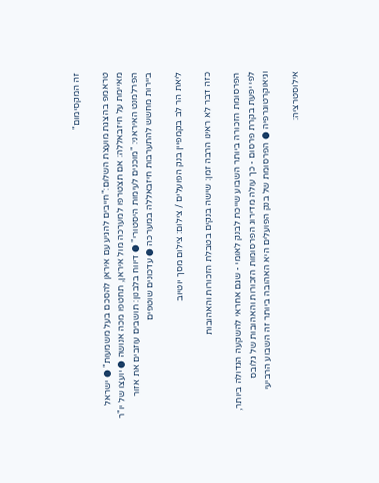זה המקסימום"

טראמפ בהצגת מועצת השלום:"חייבים להגיע עם איראן להסכם בעל משמעות" ● ישראל מאיימת על חיזבאללה: אם תצטרפו למערכה מול איראן, תחטפו מכה אנושה ● יועצו של יו"ר הפרלמנט האיראני: "מוכנים לעימות היסטורי" ● דיווח בלבנון: תושבים עוזבים את אזור ביירות מחשש להתערבות חיזבאללה במערכה ● עדכונים שוטפים

ליאת הר לב בקמפיין בנק הפועלים / צילום: צילום מסך יוטיוב

כזה דבר לא ראינו הרבה זמן: שישה בנקים בטבלת הזכורות והאהובות

הפרסומת הזכורה ביותר השבוע שייכת לבנק לאומי - שגם אחראי להשקעה הגדולה ביותר, לפי יפעת בקרת פרסום - כך עולה מדירוג הפרסומות הזכורות והאהובות של גלובס וגיאוקרטוגרפיה ● הפרסומת של בנק הפועלים היא האהובה ביותר זה השבוע הרביעי

אילוסטרציה: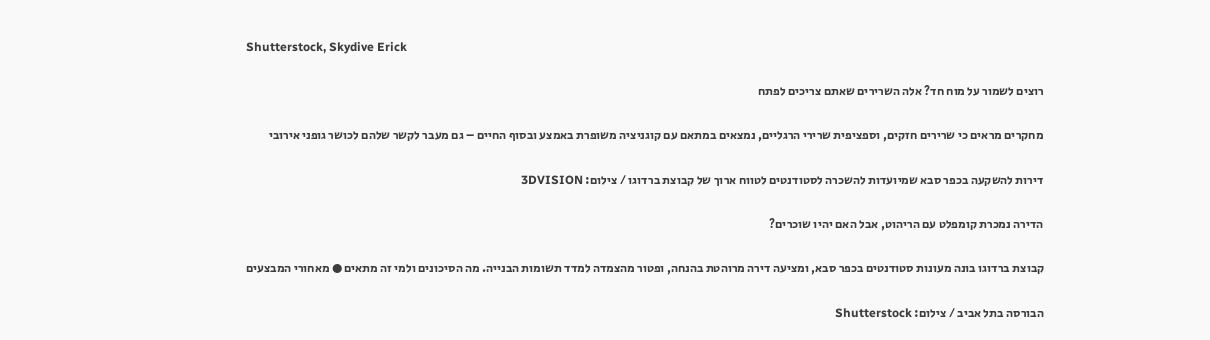Shutterstock, Skydive Erick

רוצים לשמור על מוח חד? אלה השרירים שאתם צריכים לפתח

מחקרים מראים כי שרירים חזקים, וספציפית שרירי הרגליים, נמצאים במתאם עם קוגניציה משופרת באמצע ובסוף החיים – גם מעבר לקשר שלהם לכושר גופני אירובי

דירות להשקעה בכפר סבא שמיועדות להשכרה לסטודנטים לטווח ארוך של קבוצת ברדוגו / צילום: 3DVISION

הדירה נמכרת קומפלט עם הריהוט, אבל האם יהיו שוכרים?

קבוצת ברדוגו בונה מעונות סטודנטים בכפר סבא, ומציעה דירה מרוהטת בהנחה, ופטור מהצמדה למדד תשומות הבנייה. מה הסיכונים ולמי זה מתאים ● מאחורי המבצעים

הבורסה בתל אביב / צילום: Shutterstock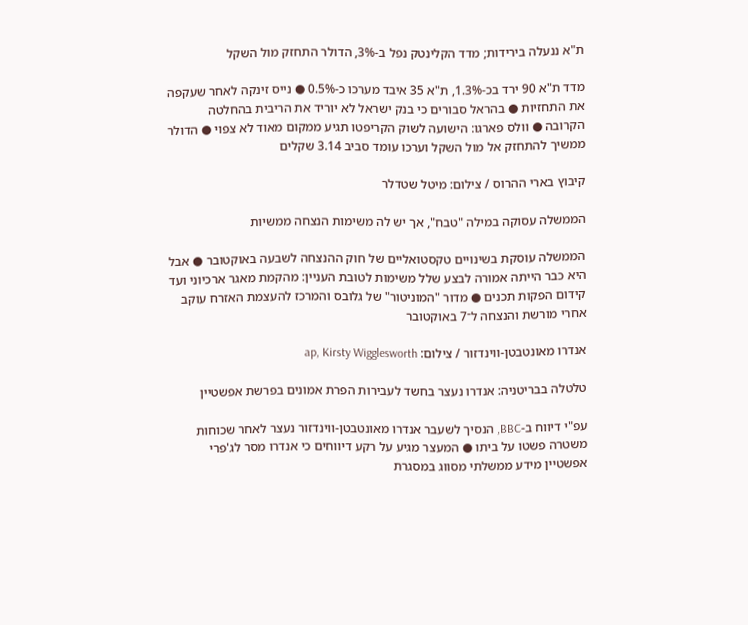ת"א ננעלה בירידות; מדד הקלינטק נפל ב-3%, הדולר התחזק מול השקל

מדד ת"א 90 ירד בכ-1.3%, ת"א 35 איבד מערכו כ-0.5% ● נייס זינקה לאחר שעקפה את התחזיות ● בהראל סבורים כי בנק ישראל לא יוריד את הריבית בהחלטה הקרובה ● וולס פארגו: הישועה לשוק הקריפטו תגיע ממקום מאוד לא צפוי ● הדולר ממשיך להתחזק אל מול השקל וערכו עומד סביב 3.14 שקלים

קיבוץ בארי ההרוס / צילום: מיטל שטדלר

הממשלה עסוקה במילה "טבח", אך יש לה משימות הנצחה ממשיות

הממשלה עוסקת בשינויים טקסטואליים של חוק ההנצחה לשבעה באוקטובר ● אבל היא כבר הייתה אמורה לבצע שלל משימות לטובת העניין: מהקמת מאגר ארכיוני ועד קידום הפקות תכנים ● מדור "המוניטור" של גלובס והמרכז להעצמת האזרח עוקב אחרי מורשת והנצחה ל־7 באוקטובר

אנדרו מאונטבטן-ווינדזור / צילום: ap, Kirsty Wigglesworth

טלטלה בבריטניה: אנדרו נעצר בחשד לעבירות הפרת אמונים בפרשת אפשטיין

עפ"י דיווח ב-BBC, הנסיך לשעבר אנדרו מאונטבטן-ווינדזור נעצר לאחר שכוחות משטרה פשטו על ביתו ● המעצר מגיע על רקע דיווחים כי אנדרו מסר לג'פרי אפשטיין מידע ממשלתי מסווג במסגרת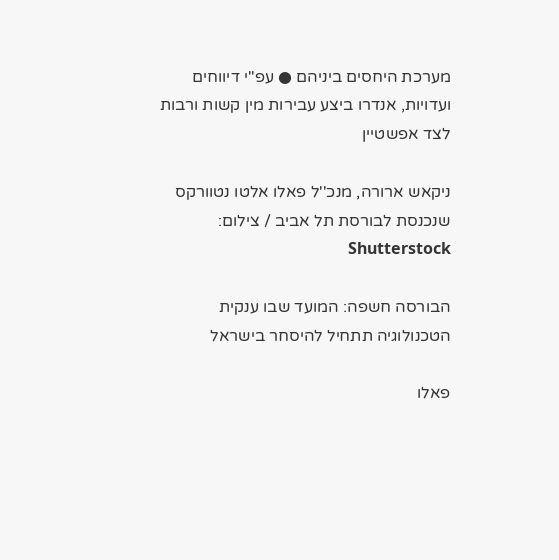מערכת היחסים ביניהם ● עפ"י דיווחים ועדויות, אנדרו ביצע עבירות מין קשות ורבות לצד אפשטיין

ניקאש ארורה, מנכ''ל פאלו אלטו נטוורקס שנכנסת לבורסת תל אביב / צילום: Shutterstock

הבורסה חשפה: המועד שבו ענקית הטכנולוגיה תתחיל להיסחר בישראל

פאלו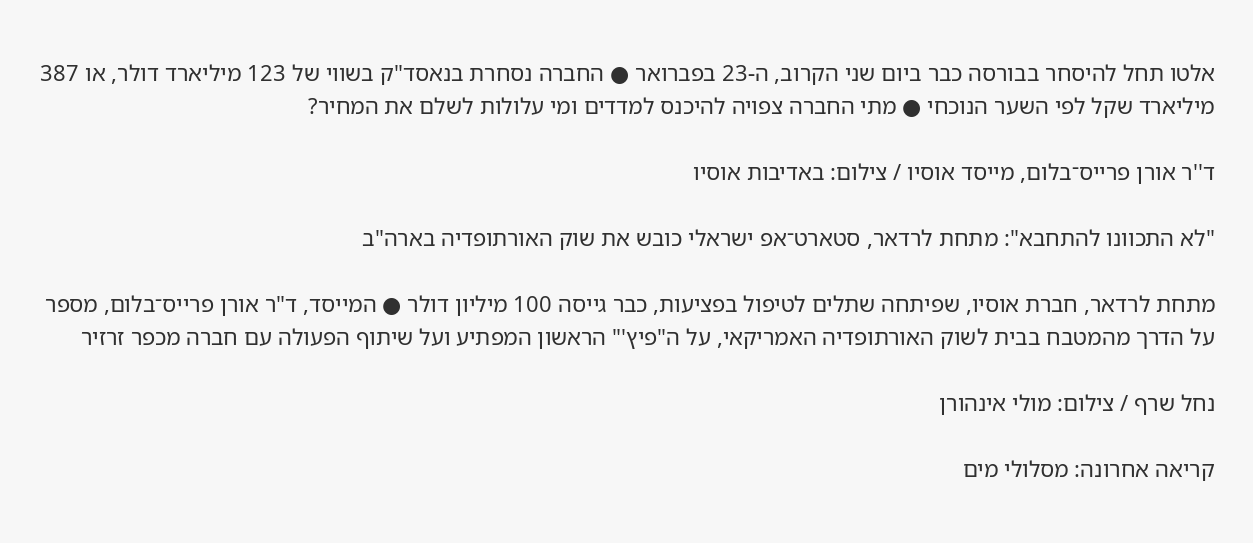אלטו תחל להיסחר בבורסה כבר ביום שני הקרוב, ה-23 בפברואר ● החברה נסחרת בנאסד"ק בשווי של 123 מיליארד דולר, או 387 מיליארד שקל לפי השער הנוכחי ● מתי החברה צפויה להיכנס למדדים ומי עלולות לשלם את המחיר?

ד''ר אורן פרייס־בלום, מייסד אוסיו / צילום: באדיבות אוסיו

"לא התכוונו להתחבא": מתחת לרדאר, סטארט־אפ ישראלי כובש את שוק האורתופדיה בארה"ב

מתחת לרדאר, חברת אוסיו, שפיתחה שתלים לטיפול בפציעות, כבר גייסה 100 מיליון דולר ● המייסד, ד"ר אורן פרייס־בלום, מספר על הדרך מהמטבח בבית לשוק האורתופדיה האמריקאי, על ה"פיץ'" הראשון המפתיע ועל שיתוף הפעולה עם חברה מכפר זרזיר

נחל שרף / צילום: מולי אינהורן

קריאה אחרונה: מסלולי מים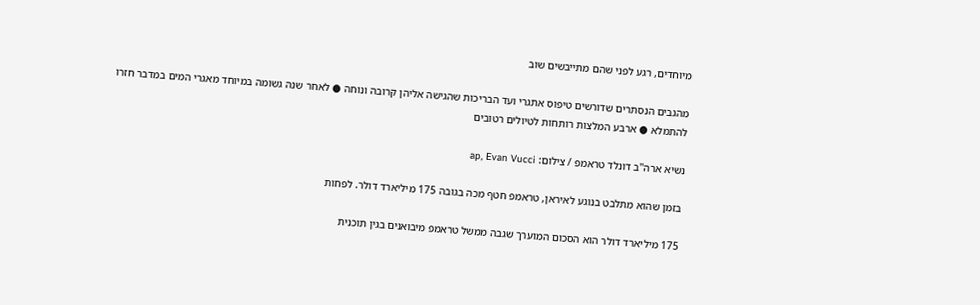מיוחדים, רגע לפני שהם מתייבשים שוב

מהגבים הנסתרים שדורשים טיפוס אתגרי ועד הבריכות שהגישה אליהן קרובה ונוחה ● לאחר שנה גשומה במיוחד מאגרי המים במדבר חזרו להתמלא ● ארבע המלצות רותחות לטיולים רטובים

נשיא ארה''ב דונלד טראמפ / צילום: ap, Evan Vucci

בזמן שהוא מתלבט בנוגע לאיראן, טראמפ חטף מכה בגובה 175 מיליארד דולר. לפחות

175 מיליארד דולר הוא הסכום המוערך שגבה ממשל טראמפ מיבואנים בגין תוכנית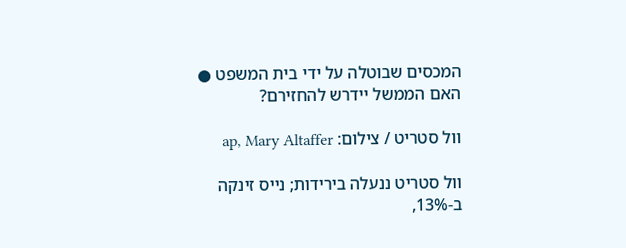המכסים שבוטלה על ידי בית המשפט ● האם הממשל יידרש להחזירם?

וול סטריט / צילום: ap, Mary Altaffer

וול סטריט ננעלה בירידות; נייס זינקה ב-13%,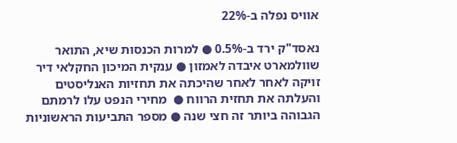אוויס נפלה ב-22%

נאסד"ק ירד ב-0.5% ● למרות הכנסות שיא, התואר שוולמארט איבדה לאמזון ● ענקית המיכון החקלאי דיר זויקה לאחר לאחר שהיכתה את תחזיות האנליסטים והעלתה את תחזית הרווח ●  מחירי הנפט עלו לרמתם הגבוהה ביותר זה חצי שנה ● מספר התביעות הראשוניות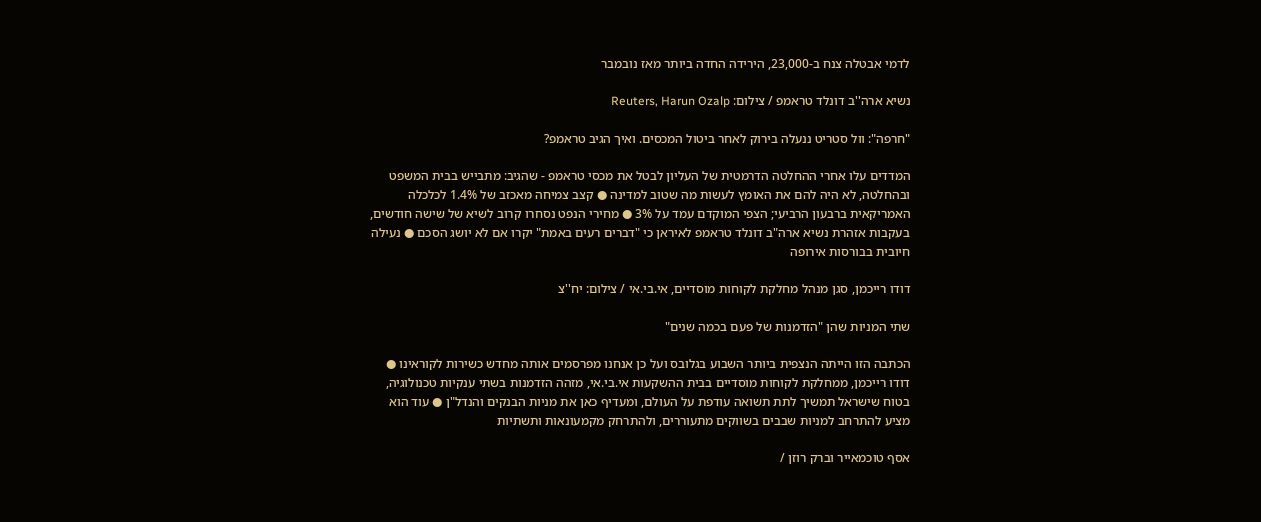לדמי אבטלה צנח ב-23,000, הירידה החדה ביותר מאז נובמבר

נשיא ארה''ב דונלד טראמפ / צילום: Reuters, Harun Ozalp

"חרפה": וול סטריט ננעלה בירוק לאחר ביטול המכסים. ואיך הגיב טראמפ?

המדדים עלו אחרי ההחלטה הדרמטית של העליון לבטל את מכסי טראמפ - שהגיב: מתבייש בבית המשפט ובהחלטה, לא היה להם את האומץ לעשות מה שטוב למדינה ● קצב צמיחה מאכזב של 1.4% לכלכלה האמריקאית ברבעון הרביעי; הצפי המוקדם עמד על 3% ● מחירי הנפט נסחרו קרוב לשיא של שישה חודשים, בעקבות אזהרת נשיא ארה"ב דונלד טראמפ לאיראן כי "דברים רעים באמת" יקרו אם לא יושג הסכם ● נעילה חיובית בבורסות אירופה

דודו רייכמן, סגן מנהל מחלקת לקוחות מוסדיים, אי.בי.אי / צילום: יח''צ

שתי המניות שהן "הזדמנות של פעם בכמה שנים"

הכתבה הזו הייתה הנצפית ביותר השבוע בגלובס ועל כן אנחנו מפרסמים אותה מחדש כשירות לקוראינו ● דודו רייכמן, ממחלקת לקוחות מוסדיים בבית ההשקעות אי.בי.אי, מזהה הזדמנות בשתי ענקיות טכנולוגיה, בטוח שישראל תמשיך לתת תשואה עודפת על העולם, ומעדיף כאן את מניות הבנקים והנדל"ן ● עוד הוא מציע להתרחב למניות שבבים בשווקים מתעוררים, ולהתרחק מקמעונאות ותשתיות

אסף טוכמאייר וברק רוזן /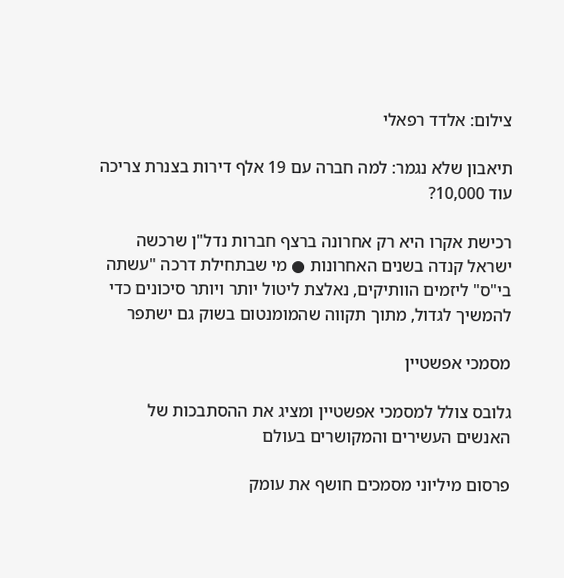צילום: אלדד רפאלי

תיאבון שלא נגמר: למה חברה עם 19 אלף דירות בצנרת צריכה עוד 10,000?

רכישת אקרו היא רק אחרונה ברצף חברות נדל"ן שרכשה ישראל קנדה בשנים האחרונות ● מי שבתחילת דרכה "עשתה בי"ס" ליזמים הוותיקים, נאלצת ליטול יותר ויותר סיכונים כדי להמשיך לגדול, מתוך תקווה שהמומנטום בשוק גם ישתפר

מסמכי אפשטיין

גלובס צולל למסמכי אפשטיין ומציג את ההסתבכות של האנשים העשירים והמקושרים בעולם

פרסום מיליוני מסמכים חושף את עומק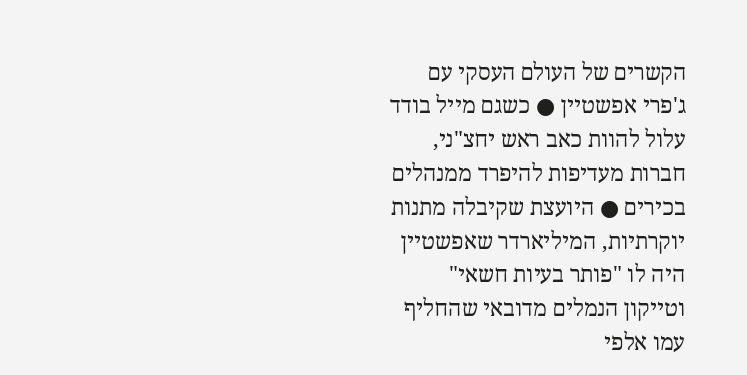הקשרים של העולם העסקי עם ג'פרי אפשטיין ● כשגם מייל בודד עלול להוות כאב ראש יחצ"ני, חברות מעדיפות להיפרד ממנהלים בכירים ● היועצת שקיבלה מתנות יוקרתיות, המיליארדר שאפשטיין היה לו "פותר בעיות חשאי" וטייקון הנמלים מדובאי שהחליף עמו אלפי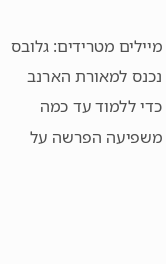מיילים מטרידים: גלובס נכנס למאורת הארנב כדי ללמוד עד כמה משפיעה הפרשה על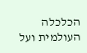הכלכלה העולמית ועל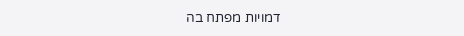דמויות מפתח בה